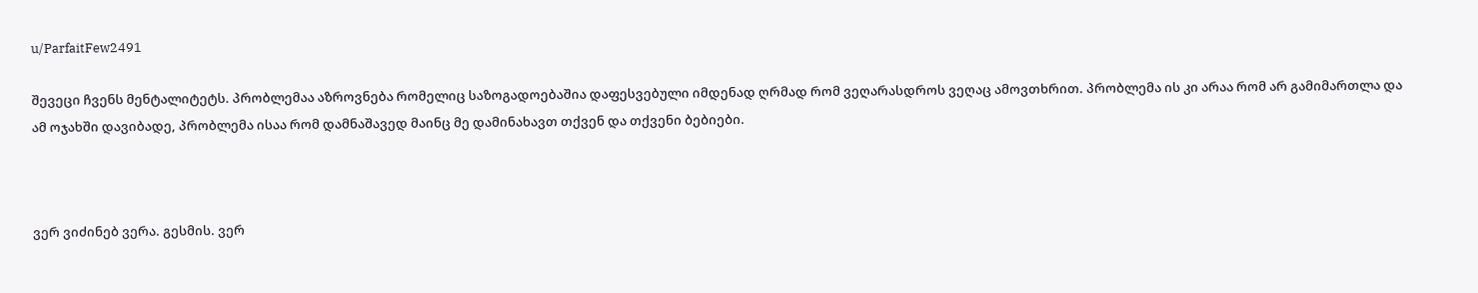u/ParfaitFew2491

შევეცი ჩვენს მენტალიტეტს. პრობლემაა აზროვნება რომელიც საზოგადოებაშია დაფესვებული იმდენად ღრმად რომ ვეღარასდროს ვეღაც ამოვთხრით. პრობლემა ის კი არაა რომ არ გამიმართლა და ამ ოჯახში დავიბადე, პრობლემა ისაა რომ დამნაშავედ მაინც მე დამინახავთ თქვენ და თქვენი ბებიები.



ვერ ვიძინებ ვერა. გესმის. ვერ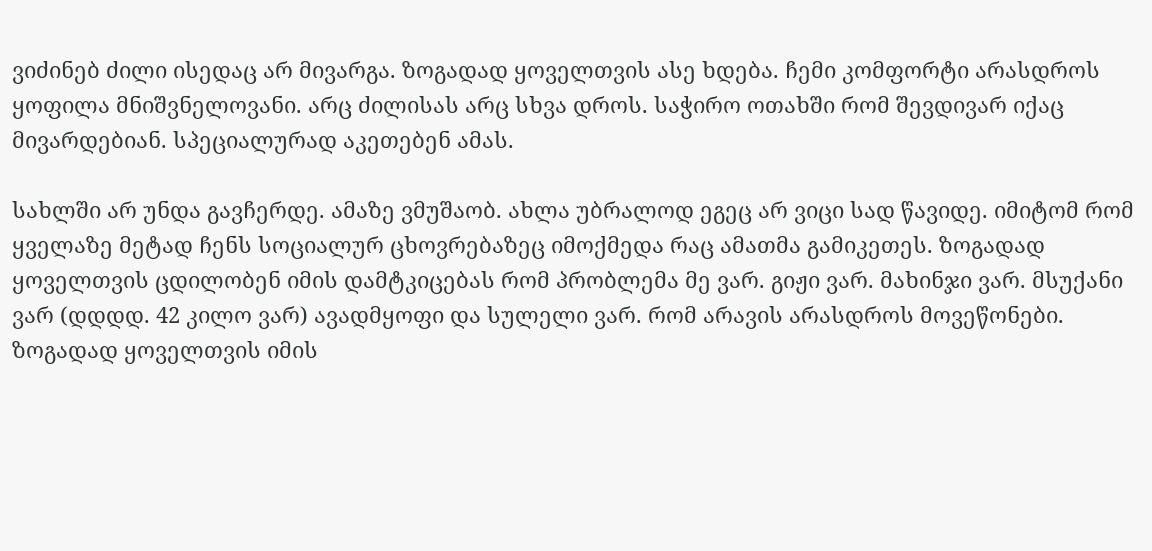ვიძინებ ძილი ისედაც არ მივარგა. ზოგადად ყოველთვის ასე ხდება. ჩემი კომფორტი არასდროს ყოფილა მნიშვნელოვანი. არც ძილისას არც სხვა დროს. საჭირო ოთახში რომ შევდივარ იქაც მივარდებიან. სპეციალურად აკეთებენ ამას.

სახლში არ უნდა გავჩერდე. ამაზე ვმუშაობ. ახლა უბრალოდ ეგეც არ ვიცი სად წავიდე. იმიტომ რომ ყველაზე მეტად ჩენს სოციალურ ცხოვრებაზეც იმოქმედა რაც ამათმა გამიკეთეს. ზოგადად ყოველთვის ცდილობენ იმის დამტკიცებას რომ პრობლემა მე ვარ. გიჟი ვარ. მახინჯი ვარ. მსუქანი ვარ (დდდდ. 42 კილო ვარ) ავადმყოფი და სულელი ვარ. რომ არავის არასდროს მოვეწონები. ზოგადად ყოველთვის იმის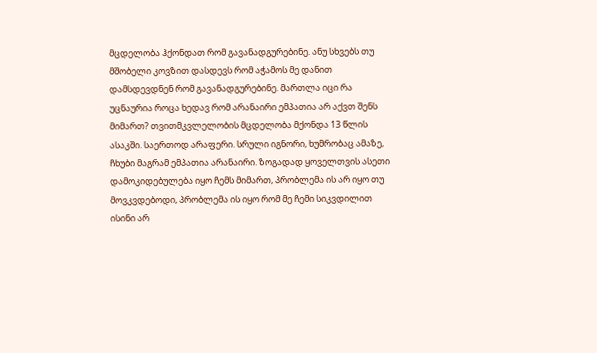მცდელობა ჰქონდათ რომ გავანადგურებინე. ანუ სხვებს თუ მშობელი კოვზით დასდევს რომ აჭამოს მე დანით დამსდევდნენ რომ გავანადგურებინე. მართლა იცი რა უცნაურია როცა ხედავ რომ არანაირი ემპათია არ აქვთ შენს მიმართ? თვითმკვლელობის მცდელობა მქონდა 13 წლის ასაკში. საერთოდ არაფერი. სრული იგნორი, ხუმრობაც ამაზე, ჩხუბი მაგრამ ემპათია არანაირი. ზოგადად ყოველთვის ასეთი დამოკიდებულება იყო ჩემს მიმართ, პრობლემა ის არ იყო თუ მოვკვდებოდი, პრობლემა ის იყო რომ მე ჩემი სიკვდილით ისინი არ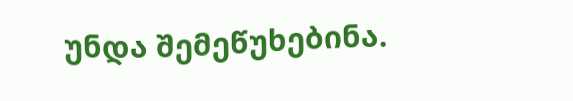უნდა შემეწუხებინა.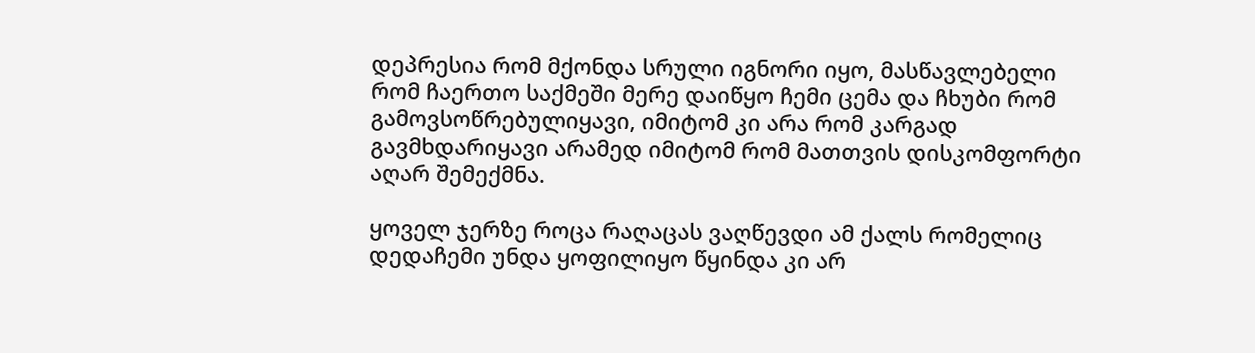დეპრესია რომ მქონდა სრული იგნორი იყო, მასწავლებელი რომ ჩაერთო საქმეში მერე დაიწყო ჩემი ცემა და ჩხუბი რომ გამოვსოწრებულიყავი, იმიტომ კი არა რომ კარგად გავმხდარიყავი არამედ იმიტომ რომ მათთვის დისკომფორტი აღარ შემექმნა.

ყოველ ჯერზე როცა რაღაცას ვაღწევდი ამ ქალს რომელიც დედაჩემი უნდა ყოფილიყო წყინდა კი არ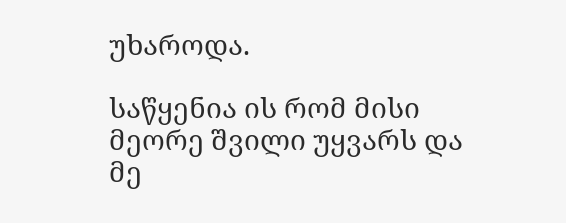უხაროდა.

საწყენია ის რომ მისი მეორე შვილი უყვარს და მე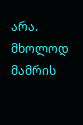არა. მხოლოდ მამრის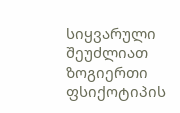სიყვარული შეუძლიათ ზოგიერთი ფსიქოტიპის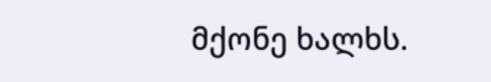მქონე ხალხს.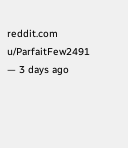reddit.com
u/ParfaitFew2491 — 3 days ago